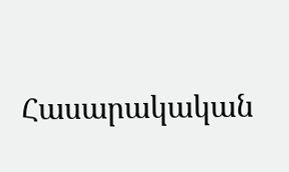Հասարակական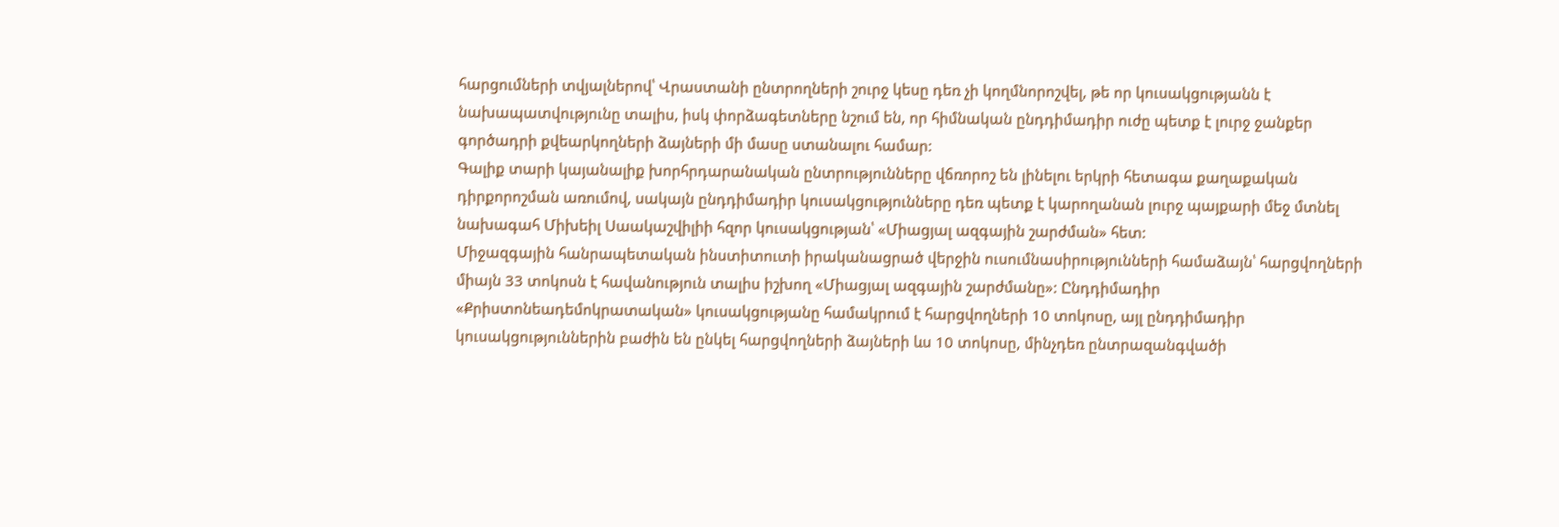հարցումների տվյալներով՝ Վրաստանի ընտրողների շուրջ կեսը դեռ չի կողմնորոշվել, թե որ կուսակցությանն է նախապատվությունը տալիս, իսկ փորձագետները նշում են, որ հիմնական ընդդիմադիր ուժը պետք է լուրջ ջանքեր գործադրի քվեարկողների ձայների մի մասը ստանալու համար:
Գալիք տարի կայանալիք խորհրդարանական ընտրությունները վճռորոշ են լինելու երկրի հետագա քաղաքական դիրքորոշման առումով, սակայն ընդդիմադիր կուսակցությունները դեռ պետք է կարողանան լուրջ պայքարի մեջ մտնել նախագահ Միխեիլ Սաակաշվիլիի հզոր կուսակցության՝ «Միացյալ ազգային շարժման» հետ:
Միջազգային հանրապետական ինստիտուտի իրականացրած վերջին ուսումնասիրությունների համաձայն՝ հարցվողների միայն 33 տոկոսն է հավանություն տալիս իշխող «Միացյալ ազգային շարժմանը»: Ընդդիմադիր «Քրիստոնեադեմոկրատական» կուսակցությանը համակրում է հարցվողների 10 տոկոսը, այլ ընդդիմադիր կուսակցություններին բաժին են ընկել հարցվողների ձայների ևս 10 տոկոսը, մինչդեռ ընտրազանգվածի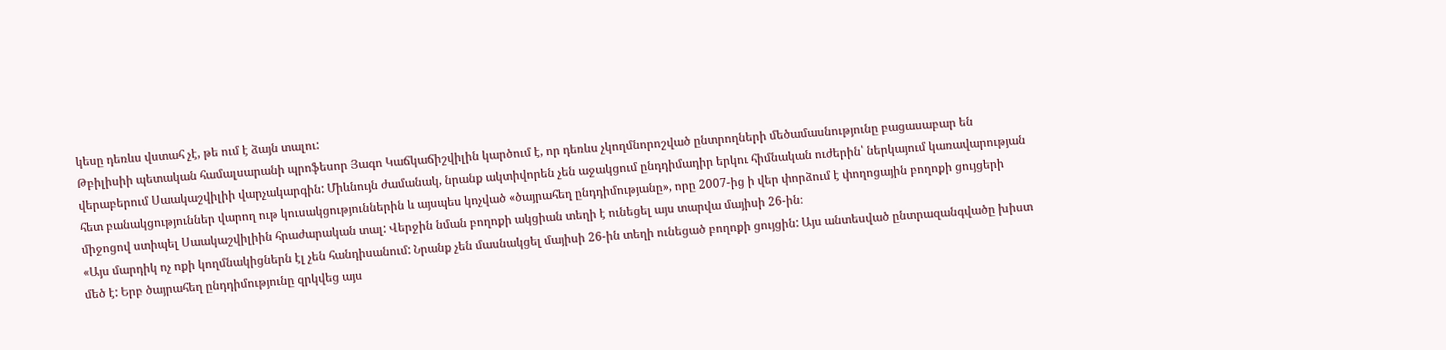կեսը դեռևս վստահ չէ, թե ում է ձայն տալու:
Թբիլիսիի պետական համալսարանի պրոֆեսոր Յագո Կաճկաճիշվիլին կարծում է, որ դեռևս չկողմնորոշված ընտրողների մեծամասնությունը բացասաբար են վերաբերում Սաակաշվիլիի վարչակարգին: Միևնույն ժամանակ, նրանք ակտիվորեն չեն աջակցում ընդդիմադիր երկու հիմնական ուժերին՝ ներկայում կառավարության հետ բանակցություններ վարող ութ կուսակցություններին և այսպես կոչված «ծայրահեղ ընդդիմությանը», որը 2007-ից ի վեր փորձում է փողոցային բողոքի ցույցերի միջոցով ստիպել Սաակաշվիլիին հրաժարական տալ: Վերջին նման բողոքի ակցիան տեղի է ունեցել այս տարվա մայիսի 26-ին։
«Այս մարդիկ ոչ ոքի կողմնակիցներն էլ չեն հանդիսանում: Նրանք չեն մասնակցել մայիսի 26-ին տեղի ունեցած բողոքի ցույցին: Այս անտեսված ընտրազանգվածը խիստ մեծ է: Երբ ծայրահեղ ընդդիմությունը զրկվեց այս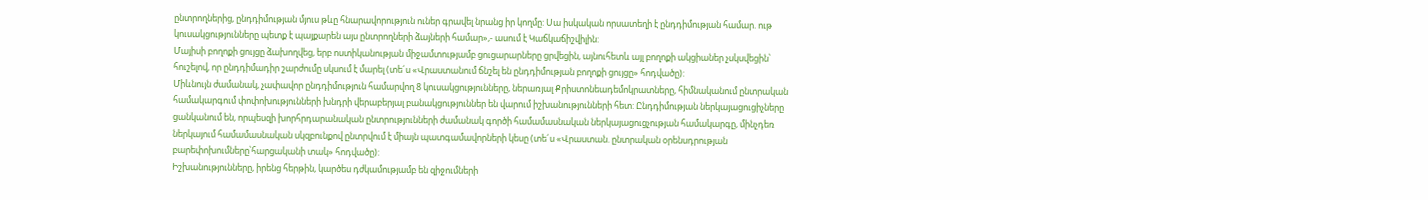ընտրողներից, ընդդիմության մյուս թևը հնարավորություն ուներ գրավել նրանց իր կողմը: Սա իսկական որսատեղի է ընդդիմության համար. ութ կուսակցությունները պետք է պայքարեն այս ընտրողների ձայների համար»,- ասում է Կաճկաճիշվիլին:
Մայիսի բողոքի ցույցը ձախողվեց, երբ ոստիկանության միջամտությամբ ցուցարարները ցրվեցին, այնուհետև այլ բողոքի ակցիաներ չսկսվեցին՝ հուշելով, որ ընդդիմադիր շարժումը սկսում է մարել (տե´ս «Վրաստանում ճնշել են ընդդիմության բողոքի ցույցը» հոդվածը):
Միևնույն ժամանակ, չափավոր ընդդիմություն համարվող 8 կուսակցությունները, ներառյալ Քրիստոնեադեմոկրատները, հիմնականում ընտրական համակարգում փոփոխությունների խնդրի վերաբերյալ բանակցություններ են վարում իշխանությունների հետ: Ընդդիմության ներկայացուցիչները ցանկանում են, որպեսզի խորհրդարանական ընտրությունների ժամանակ գործի համամասնական ներկայացուցչության համակարգը, մինչդեռ ներկայում համամասնական սկզբունքով ընտրվում է միայն պատգամավորների կեսը (տե´ս «Վրաստան. ընտրական օրենսդրության բարեփոխումները՝հարցականի տակ» հոդվածը):
Իշխանությունները, իրենց հերթին, կարծես դժկամությամբ են զիջումների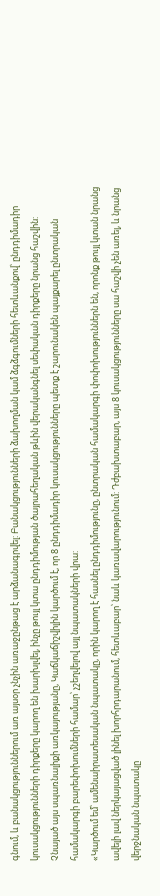գնում, և բանակցություններում առ այսօր չնչին առաջընթաց է արձանագրվել: Բանակցությունների ձախողման կամ ձգձգումների հետևանքով՝ ընդդիմադիր կուսակցությունների դիրքերը կարող են խարխլվել, ինչը թույլ կտա ընդդիմության ծայրահեղական թևին վերականգնել սեփական դիրքերը նրանց հաշվին:
Չնայած այս սպառնալիքի առկայությանը, Կաճկաճիշվիլին կարծում է, որ 8 ընդդիմադիր կուսակցությունները պետք է շարունակեն պայքարել ընտրական համակարգի բարեփոխումների համար՝ չշեղվելով այլ նպատակների վրա:
«Կարծում եմ՝ ամենաիրատեսական նպատակը, որին կարող է հասնել ընդդիմությունը, ընտրական համակարգի փոփոխություններն են, որոնք թույլ կտան նրանց ավելի լավ ներկայացված լինել խորհրդարանում, հետևաբար՝ նաև կառավարությունում: Դժբախտաբար, այս 8 կուսակցությունները սա հաշվի չեն առել, և նրանց վերջնական նպատակը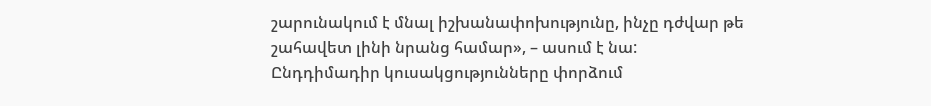շարունակում է մնալ իշխանափոխությունը, ինչը դժվար թե շահավետ լինի նրանց համար», – ասում է նա:
Ընդդիմադիր կուսակցությունները փորձում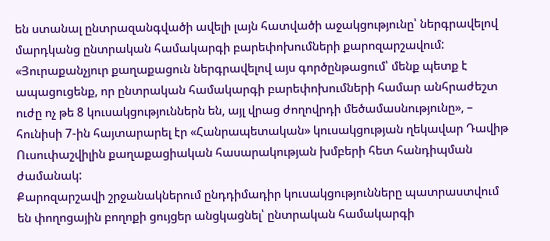են ստանալ ընտրազանգվածի ավելի լայն հատվածի աջակցությունը՝ ներգրավելով մարդկանց ընտրական համակարգի բարեփոխումների քարոզարշավում:
«Յուրաքանչյուր քաղաքացուն ներգրավելով այս գործընթացում՝ մենք պետք է ապացուցենք, որ ընտրական համակարգի բարեփոխումների համար անհրաժեշտ ուժը ոչ թե 8 կուսակցություններն են, այլ վրաց ժողովրդի մեծամասնությունը», – հունիսի 7-ին հայտարարել էր «Հանրապետական» կուսակցության ղեկավար Դավիթ Ուսուփաշվիլին քաղաքացիական հասարակության խմբերի հետ հանդիպման ժամանակ:
Քարոզարշավի շրջանակներում ընդդիմադիր կուսակցությունները պատրաստվում են փողոցային բողոքի ցույցեր անցկացնել՝ ընտրական համակարգի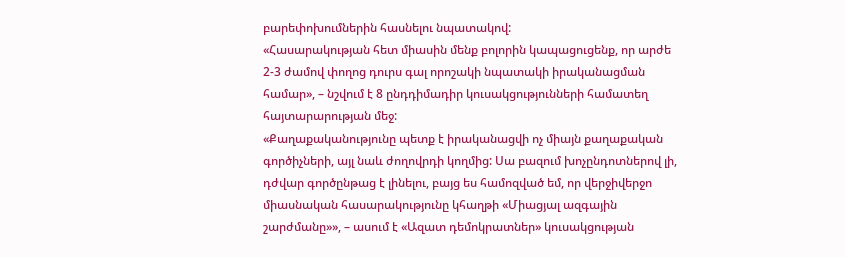բարեփոխումներին հասնելու նպատակով:
«Հասարակության հետ միասին մենք բոլորին կապացուցենք, որ արժե 2-3 ժամով փողոց դուրս գալ որոշակի նպատակի իրականացման համար», – նշվում է 8 ընդդիմադիր կուսակցությունների համատեղ հայտարարության մեջ:
«Քաղաքականությունը պետք է իրականացվի ոչ միայն քաղաքական գործիչների, այլ նաև ժողովրդի կողմից: Սա բազում խոչընդոտներով լի, դժվար գործընթաց է լինելու, բայց ես համոզված եմ, որ վերջիվերջո միասնական հասարակությունը կհաղթի «Միացյալ ազգային շարժմանը»», – ասում է «Ազատ դեմոկրատներ» կուսակցության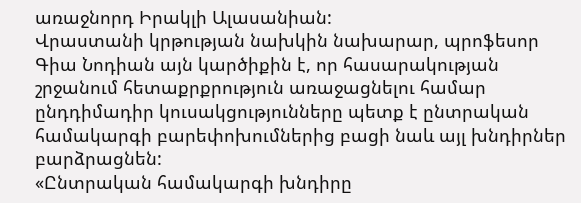առաջնորդ Իրակլի Ալասանիան:
Վրաստանի կրթության նախկին նախարար, պրոֆեսոր Գիա Նոդիան այն կարծիքին է, որ հասարակության շրջանում հետաքրքրություն առաջացնելու համար ընդդիմադիր կուսակցությունները պետք է ընտրական համակարգի բարեփոխումներից բացի նաև այլ խնդիրներ բարձրացնեն:
«Ընտրական համակարգի խնդիրը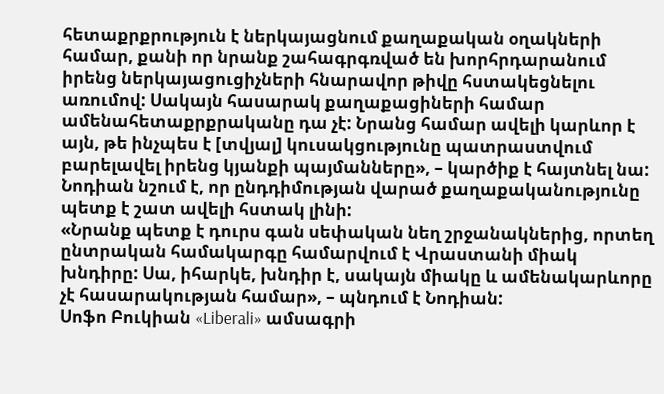հետաքրքրություն է ներկայացնում քաղաքական օղակների համար, քանի որ նրանք շահագրգռված են խորհրդարանում իրենց ներկայացուցիչների հնարավոր թիվը հստակեցնելու առումով: Սակայն հասարակ քաղաքացիների համար ամենահետաքրքրականը դա չէ: Նրանց համար ավելի կարևոր է այն, թե ինչպես է [տվյալ] կուսակցությունը պատրաստվում բարելավել իրենց կյանքի պայմանները», – կարծիք է հայտնել նա:
Նոդիան նշում է, որ ընդդիմության վարած քաղաքականությունը պետք է շատ ավելի հստակ լինի:
«Նրանք պետք է դուրս գան սեփական նեղ շրջանակներից, որտեղ ընտրական համակարգը համարվում է Վրաստանի միակ խնդիրը: Սա, իհարկե, խնդիր է, սակայն միակը և ամենակարևորը չէ հասարակության համար», – պնդում է Նոդիան:
Սոֆո Բուկիան «Liberali» ամսագրի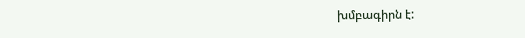խմբագիրն է: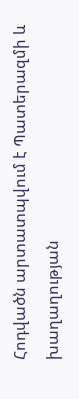Հոդվածն արտատպվում է Պատերազմի և խաղաղության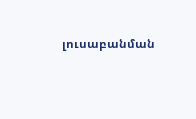լուսաբանման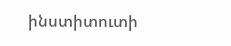ինստիտուտի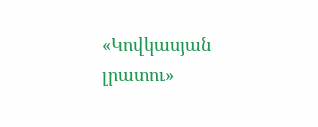«Կովկասյան լրատու»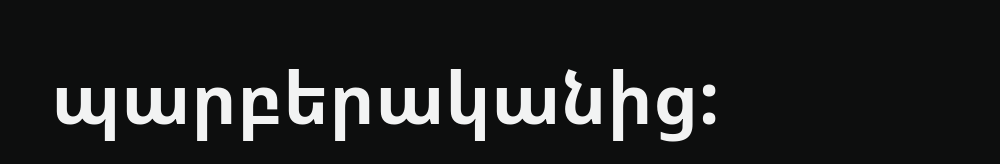պարբերականից: